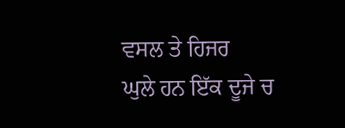ਵਸਲ ਤੇ ਹਿਜਰ
ਘੁਲੇ ਹਨ ਇੱਕ ਦੂਜੇ ਚ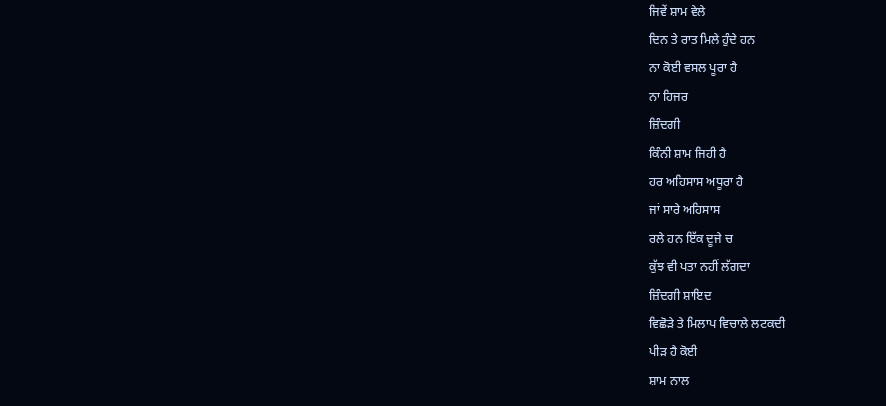ਜਿਵੇਂ ਸ਼ਾਮ ਵੇਲੇ
ਦਿਨ ਤੇ ਰਾਤ ਮਿਲੇ ਹੁੰਦੇ ਹਨ
ਨਾ ਕੋਈ ਵਸਲ ਪੂਰਾ ਹੈ
ਨਾ ਹਿਜਰ
ਜ਼ਿੰਦਗੀ
ਕਿੰਨੀ ਸ਼ਾਮ ਜਿਹੀ ਹੈ
ਹਰ ਅਹਿਸਾਸ ਅਧੂਰਾ ਹੈ
ਜਾਂ ਸਾਰੇ ਅਹਿਸਾਸ
ਰਲੇ ਹਨ ਇੱਕ ਦੂਜੇ ਚ
ਕੁੱਝ ਵੀ ਪਤਾ ਨਹੀਂ ਲੱਗਦਾ
ਜ਼ਿੰਦਗੀ ਸ਼ਾਇਦ
ਵਿਛੋੜੇ ਤੇ ਮਿਲਾਪ ਵਿਚਾਲੇ ਲਟਕਦੀ
ਪੀੜ ਹੈ ਕੋਈ
ਸ਼ਾਮ ਨਾਲ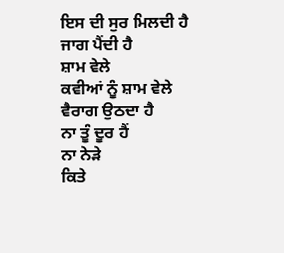ਇਸ ਦੀ ਸੁਰ ਮਿਲਦੀ ਹੈ
ਜਾਗ ਪੈਂਦੀ ਹੈ
ਸ਼ਾਮ ਵੇਲੇ
ਕਵੀਆਂ ਨੂੰ ਸ਼ਾਮ ਵੇਲੇ
ਵੈਰਾਗ ਉਠਦਾ ਹੈ
ਨਾ ਤੂੰ ਦੂਰ ਹੈਂ
ਨਾ ਨੇੜੇ
ਕਿਤੇ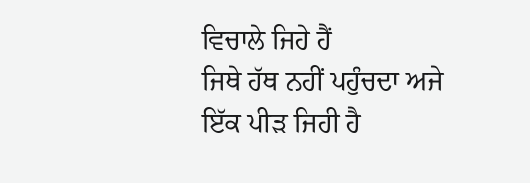ਵਿਚਾਲੇ ਜਿਹੇ ਹੈਂ
ਜਿਥੇ ਹੱਥ ਨਹੀਂ ਪਹੁੰਚਦਾ ਅਜੇ
ਇੱਕ ਪੀੜ ਜਿਹੀ ਹੈ